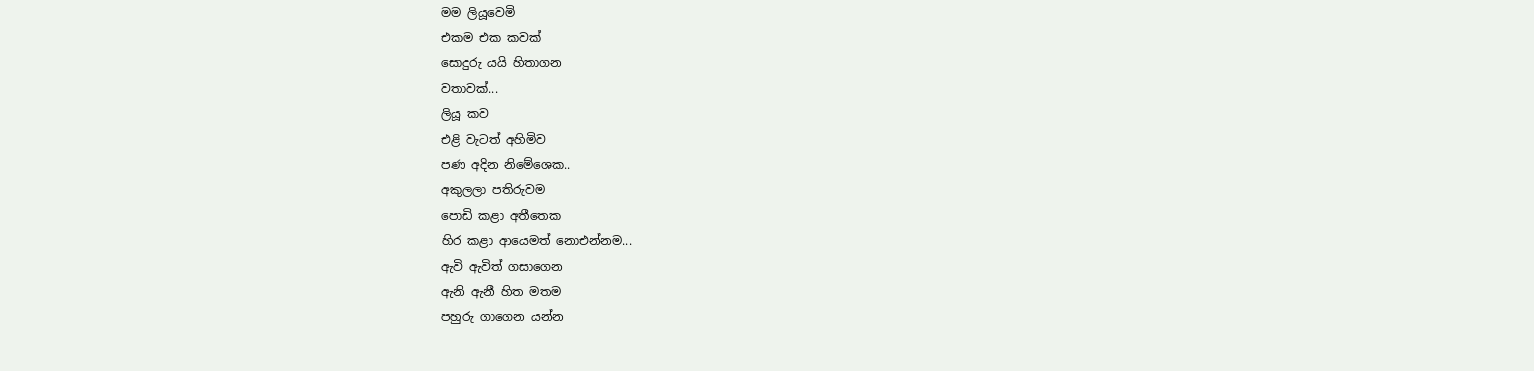මම ලියූවෙමි
එකම එක කවක්
සොදුරු යයි හිතාගන
වතාවක්...
ලියූ කව
එළි වැටත් අහිමිව
පණ අදින නිමේශෙක..
අකුලලා පතිරුවම
පොඩි කළා අතීතෙක
හිර කළා ආයෙමත් නොඑන්නම...
ඇවි ඇවිත් ගසාගෙන
ඇනි ඇනී හිත මතම
පහුරු ගාගෙන යන්න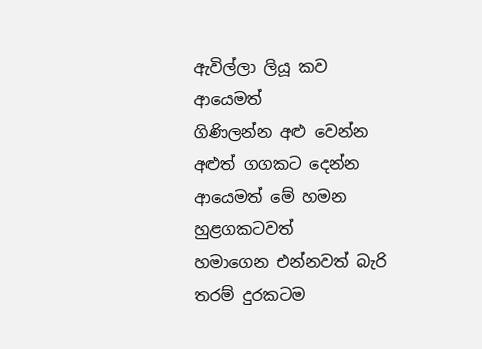ඇවිල්ලා ලියූ කව
ආයෙමත්
ගිණිලන්න අළු වෙන්න
අළුත් ගගකට දෙන්න
ආයෙමත් මේ හමන
හුළගකටවත්
හමාගෙන එන්නවත් බැරි තරම් දුරකටම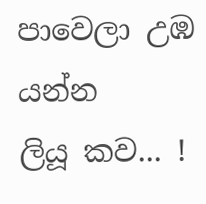පාවෙලා උඹ යන්න
ලියූ කව... !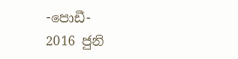-පොඩී-
2016 ජුනි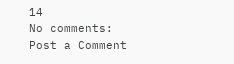14
No comments:
Post a Comment